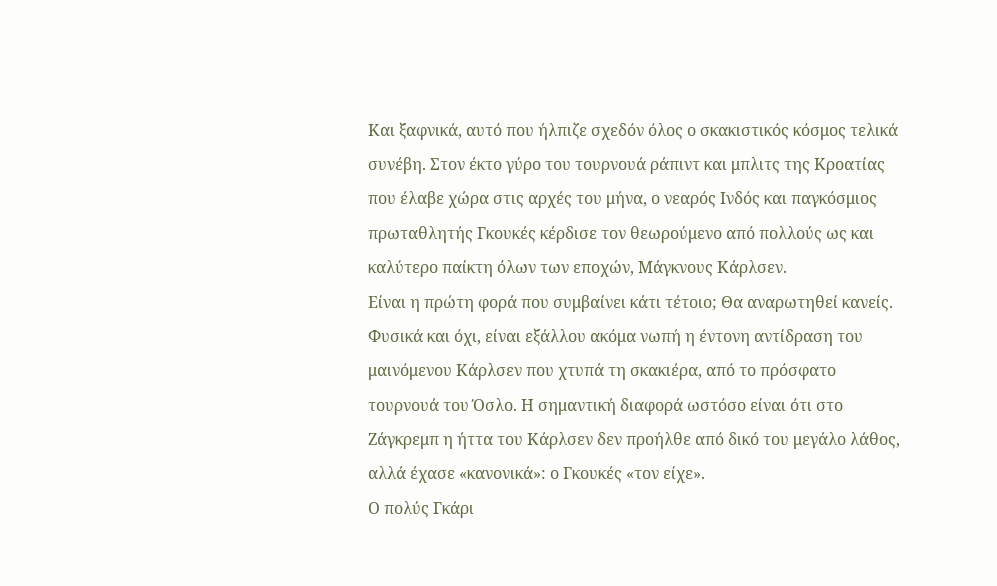Και ξαφνικά, αυτό που ήλπιζε σχεδόν όλος ο σκακιστικός κόσμος τελικά συνέβη. Στον έκτο γύρο του τουρνουά ράπιντ και μπλιτς της Κροατίας που έλαβε χώρα στις αρχές του μήνα, ο νεαρός Ινδός και παγκόσμιος πρωταθλητής Γκουκές κέρδισε τον θεωρούμενο από πολλούς ως και καλύτερο παίκτη όλων των εποχών, Μάγκνους Κάρλσεν.
Είναι η πρώτη φορά που συμβαίνει κάτι τέτοιο; Θα αναρωτηθεί κανείς. Φυσικά και όχι, είναι εξάλλου ακόμα νωπή η έντονη αντίδραση του μαινόμενου Κάρλσεν που χτυπά τη σκακιέρα, από το πρόσφατο τουρνουά του Όσλο. Η σημαντική διαφορά ωστόσο είναι ότι στο Ζάγκρεμπ η ήττα του Κάρλσεν δεν προήλθε από δικό του μεγάλο λάθος, αλλά έχασε «κανονικά»: ο Γκουκές «τον είχε».
Ο πολύς Γκάρι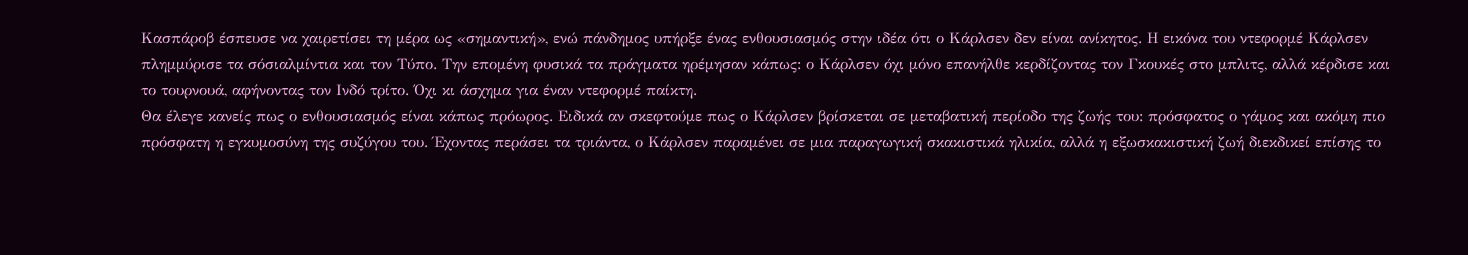Κασπάροβ έσπευσε να χαιρετίσει τη μέρα ως «σημαντική», ενώ πάνδημος υπήρξε ένας ενθουσιασμός στην ιδέα ότι ο Κάρλσεν δεν είναι ανίκητος. Η εικόνα του ντεφορμέ Κάρλσεν πλημμύρισε τα σόσιαλμίντια και τον Τύπο. Την επομένη φυσικά τα πράγματα ηρέμησαν κάπως: ο Κάρλσεν όχι μόνο επανήλθε κερδίζοντας τον Γκουκές στο μπλιτς, αλλά κέρδισε και το τουρνουά, αφήνοντας τον Ινδό τρίτο. Όχι κι άσχημα για έναν ντεφορμέ παίκτη.
Θα έλεγε κανείς πως ο ενθουσιασμός είναι κάπως πρόωρος. Ειδικά αν σκεφτούμε πως ο Κάρλσεν βρίσκεται σε μεταβατική περίοδο της ζωής του: πρόσφατος ο γάμος και ακόμη πιο πρόσφατη η εγκυμοσύνη της συζύγου του. Έχοντας περάσει τα τριάντα, ο Κάρλσεν παραμένει σε μια παραγωγική σκακιστικά ηλικία, αλλά η εξωσκακιστική ζωή διεκδικεί επίσης το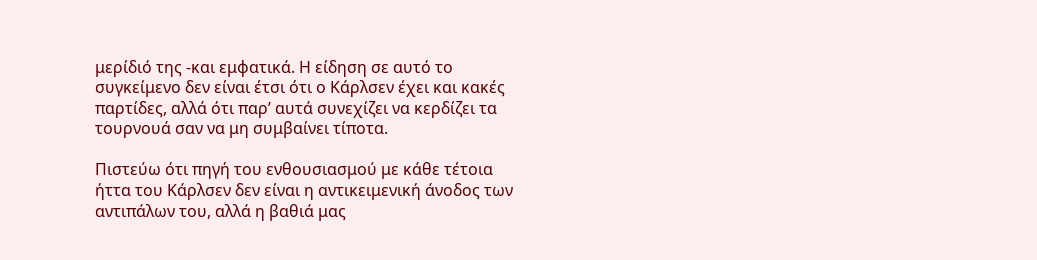μερίδιό της -και εμφατικά. Η είδηση σε αυτό το συγκείμενο δεν είναι έτσι ότι ο Κάρλσεν έχει και κακές παρτίδες, αλλά ότι παρ’ αυτά συνεχίζει να κερδίζει τα τουρνουά σαν να μη συμβαίνει τίποτα.

Πιστεύω ότι πηγή του ενθουσιασμού με κάθε τέτοια ήττα του Κάρλσεν δεν είναι η αντικειμενική άνοδος των αντιπάλων του, αλλά η βαθιά μας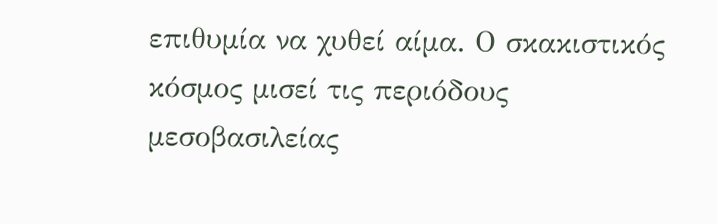επιθυμία να χυθεί αίμα. Ο σκακιστικός κόσμος μισεί τις περιόδους μεσοβασιλείας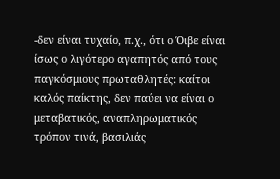-δεν είναι τυχαίο, π.χ., ότι ο Όιβε είναι ίσως ο λιγότερο αγαπητός από τους παγκόσμιους πρωταθλητές: καίτοι καλός παίκτης, δεν παύει να είναι ο μεταβατικός, αναπληρωματικός τρόπον τινά, βασιλιάς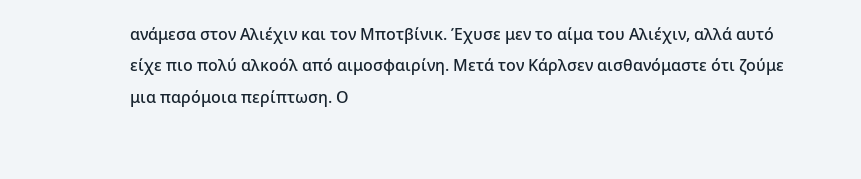ανάμεσα στον Αλιέχιν και τον Μποτβίνικ. Έχυσε μεν το αίμα του Αλιέχιν, αλλά αυτό είχε πιο πολύ αλκοόλ από αιμοσφαιρίνη. Μετά τον Κάρλσεν αισθανόμαστε ότι ζούμε μια παρόμοια περίπτωση. Ο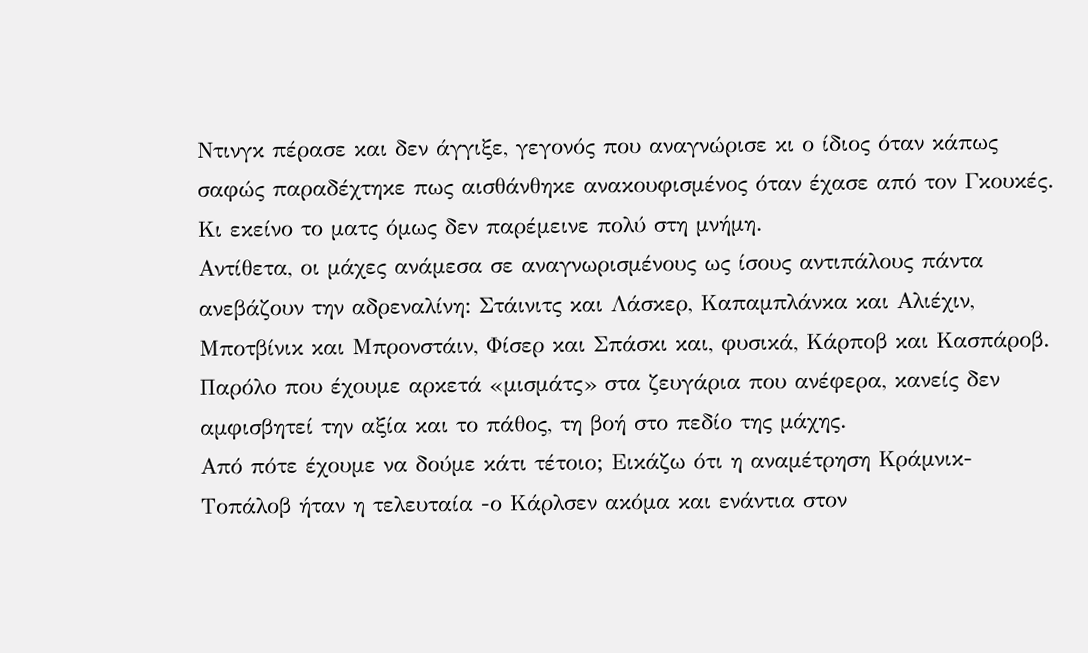Ντινγκ πέρασε και δεν άγγιξε, γεγονός που αναγνώρισε κι ο ίδιος όταν κάπως σαφώς παραδέχτηκε πως αισθάνθηκε ανακουφισμένος όταν έχασε από τον Γκουκές. Κι εκείνο το ματς όμως δεν παρέμεινε πολύ στη μνήμη.
Αντίθετα, οι μάχες ανάμεσα σε αναγνωρισμένους ως ίσους αντιπάλους πάντα ανεβάζουν την αδρεναλίνη: Στάινιτς και Λάσκερ, Καπαμπλάνκα και Αλιέχιν, Μποτβίνικ και Μπρονστάιν, Φίσερ και Σπάσκι και, φυσικά, Κάρποβ και Κασπάροβ. Παρόλο που έχουμε αρκετά «μισμάτς» στα ζευγάρια που ανέφερα, κανείς δεν αμφισβητεί την αξία και το πάθος, τη βοή στο πεδίο της μάχης.
Από πότε έχουμε να δούμε κάτι τέτοιο; Εικάζω ότι η αναμέτρηση Κράμνικ-Τοπάλοβ ήταν η τελευταία -ο Κάρλσεν ακόμα και ενάντια στον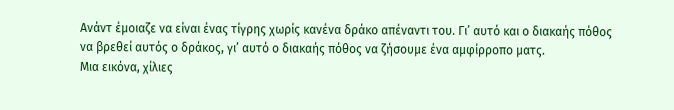Ανάντ έμοιαζε να είναι ένας τίγρης χωρίς κανένα δράκο απέναντι του. Γι’ αυτό και ο διακαής πόθος να βρεθεί αυτός ο δράκος, γι’ αυτό ο διακαής πόθος να ζήσουμε ένα αμφίρροπο ματς.
Μια εικόνα, χίλιες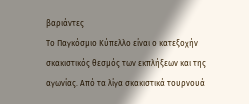βαριάντες
Το Παγκόσμιο Κύπελλο είναι ο κατεξοχήν σκακιστικός θεσμός των εκπλήξεων και της αγωνίας. Από τα λίγα σκακιστικά τουρνουά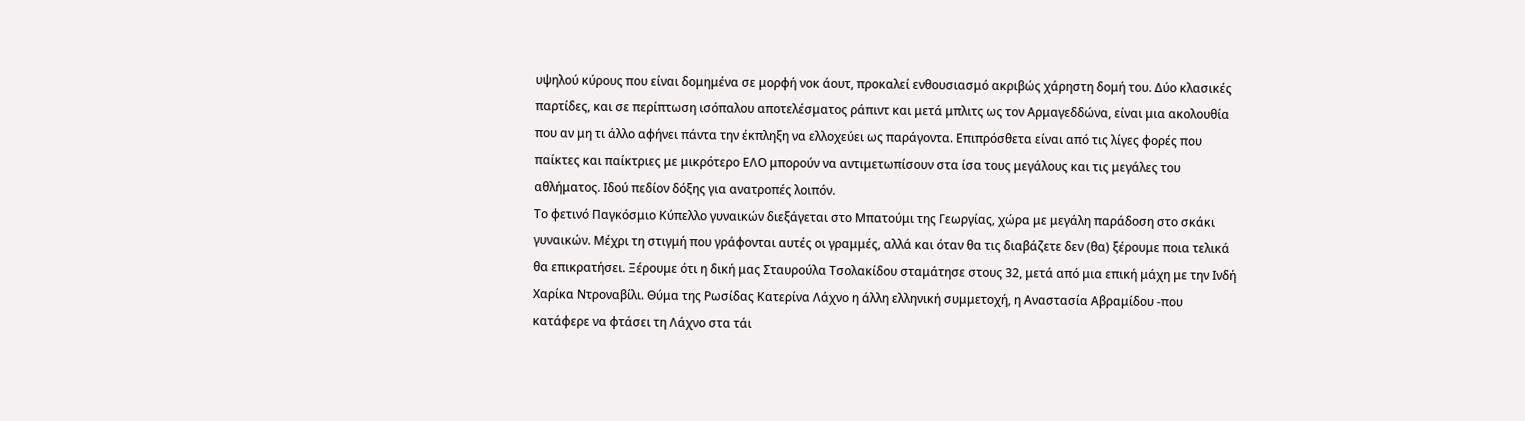υψηλού κύρους που είναι δομημένα σε μορφή νοκ άουτ, προκαλεί ενθουσιασμό ακριβώς χάρηστη δομή του. Δύο κλασικές παρτίδες, και σε περίπτωση ισόπαλου αποτελέσματος ράπιντ και μετά μπλιτς ως τον Αρμαγεδδώνα, είναι μια ακολουθία που αν μη τι άλλο αφήνει πάντα την έκπληξη να ελλοχεύει ως παράγοντα. Επιπρόσθετα είναι από τις λίγες φορές που παίκτες και παίκτριες με μικρότερο ΕΛΟ μπορούν να αντιμετωπίσουν στα ίσα τους μεγάλους και τις μεγάλες του αθλήματος. Ιδού πεδίον δόξης για ανατροπές λοιπόν.
Το φετινό Παγκόσμιο Κύπελλο γυναικών διεξάγεται στο Μπατούμι της Γεωργίας, χώρα με μεγάλη παράδοση στο σκάκι γυναικών. Μέχρι τη στιγμή που γράφονται αυτές οι γραμμές, αλλά και όταν θα τις διαβάζετε δεν (θα) ξέρουμε ποια τελικά θα επικρατήσει. Ξέρουμε ότι η δική μας Σταυρούλα Τσολακίδου σταμάτησε στους 32, μετά από μια επική μάχη με την Ινδή Χαρίκα Ντροναβίλι. Θύμα της Ρωσίδας Κατερίνα Λάχνο η άλλη ελληνική συμμετοχή, η Αναστασία Αβραμίδου -που κατάφερε να φτάσει τη Λάχνο στα τάι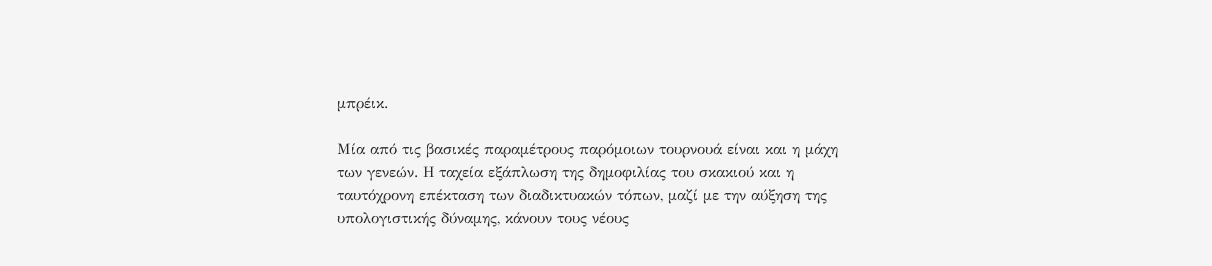μπρέικ.

Μία από τις βασικές παραμέτρους παρόμοιων τουρνουά είναι και η μάχη των γενεών. Η ταχεία εξάπλωση της δημοφιλίας του σκακιού και η ταυτόχρονη επέκταση των διαδικτυακών τόπων, μαζί με την αύξηση της υπολογιστικής δύναμης, κάνουν τους νέους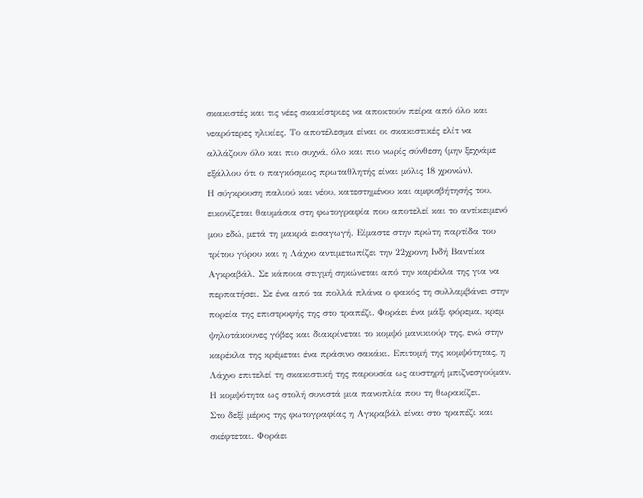σκακιστές και τις νέες σκακίστριες να αποκτούν πείρα από όλο και νεαρότερες ηλικίες. Το αποτέλεσμα είναι οι σκακιστικές ελίτ να αλλάζουν όλο και πιο συχνά, όλο και πιο νωρίς σύνθεση (μην ξεχνάμε εξάλλου ότι ο παγκόσμιος πρωταθλητής είναι μόλις 18 χρονών).
Η σύγκρουση παλιού και νέου, κατεστημένου και αμφισβήτησής του, εικονίζεται θαυμάσια στη φωτογραφία που αποτελεί και το αντίκειμενό μου εδώ, μετά τη μακρά εισαγωγή. Είμαστε στην πρώτη παρτίδα του τρίτου γύρου και η Λάχνο αντιμετωπίζει την 22χρονη Ινδή Βαντίκα Αγκραβάλ. Σε κάποια στιγμή σηκώνεται από την καρέκλα της για να περπατήσει. Σε ένα από τα πολλά πλάνα ο φακός τη συλλαμβάνει στην πορεία της επιστροφής της στο τραπέζι. Φοράει ένα μάξι φόρεμα, κρεμ ψηλοτάκουνες γόβες και διακρίνεται το κομψό μανικιούρ της, ενώ στην καρέκλα της κρέμεται ένα πράσινο σακάκι. Επιτομή της κομψότητας, η Λάχνο επιτελεί τη σκακιστική της παρουσία ως αυστηρή μπιζνεσγούμαν. Η κομψότητα ως στολή συνιστά μια πανοπλία που τη θωρακίζει.
Στο δεξί μέρος της φωτογραφίας η Αγκραβάλ είναι στο τραπέζι και σκέφτεται. Φοράει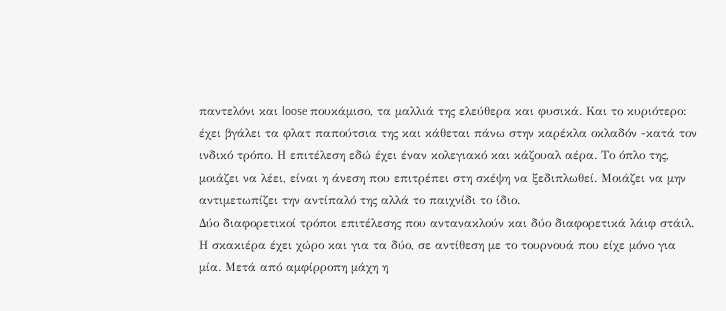παντελόνι και loose πουκάμισο, τα μαλλιά της ελεύθερα και φυσικά. Και το κυριότερο: έχει βγάλει τα φλατ παπούτσια της και κάθεται πάνω στην καρέκλα οκλαδόν -κατά τον ινδικό τρόπο. Η επιτέλεση εδώ έχει έναν κολεγιακό και κάζουαλ αέρα. Το όπλο της, μοιάζει να λέει, είναι η άνεση που επιτρέπει στη σκέψη να ξεδιπλωθεί. Μοιάζει να μην αντιμετωπίζει την αντίπαλό της αλλά το παιχνίδι το ίδιο.
Δύο διαφορετικοί τρόποι επιτέλεσης που αντανακλούν και δύο διαφορετικά λάιφ στάιλ. Η σκακιέρα έχει χώρο και για τα δύο, σε αντίθεση με το τουρνουά που είχε μόνο για μία. Μετά από αμφίρροπη μάχη η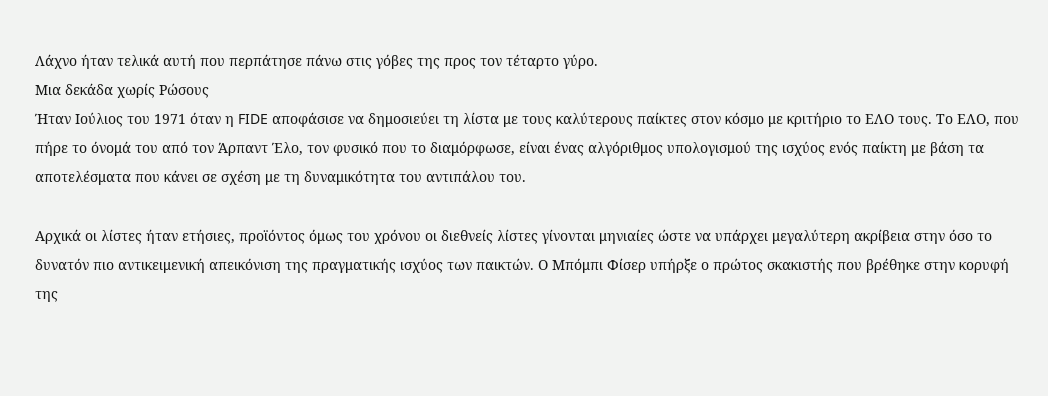Λάχνο ήταν τελικά αυτή που περπάτησε πάνω στις γόβες της προς τον τέταρτο γύρο.
Μια δεκάδα χωρίς Ρώσους
Ήταν Ιούλιος του 1971 όταν η FIDE αποφάσισε να δημοσιεύει τη λίστα με τους καλύτερους παίκτες στον κόσμο με κριτήριο το ΕΛΟ τους. Το ΕΛΟ, που πήρε το όνομά του από τον Άρπαντ Έλο, τον φυσικό που το διαμόρφωσε, είναι ένας αλγόριθμος υπολογισμού της ισχύος ενός παίκτη με βάση τα αποτελέσματα που κάνει σε σχέση με τη δυναμικότητα του αντιπάλου του.

Αρχικά οι λίστες ήταν ετήσιες, προϊόντος όμως του χρόνου οι διεθνείς λίστες γίνονται μηνιαίες ώστε να υπάρχει μεγαλύτερη ακρίβεια στην όσο το δυνατόν πιο αντικειμενική απεικόνιση της πραγματικής ισχύος των παικτών. Ο Μπόμπι Φίσερ υπήρξε ο πρώτος σκακιστής που βρέθηκε στην κορυφή της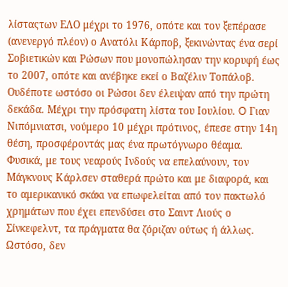λίσταςτων ΕΛΟ μέχρι το 1976, οπότε και τον ξεπέρασε (ανενεργό πλέον) ο Ανατόλι Κάρποβ, ξεκινώντας ένα σερί Σοβιετικών και Ρώσων που μονοπώλησαν την κορυφή έως το 2007, οπότε και ανέβηκε εκεί ο Βαζέλιν Τοπάλοβ.
Ουδέποτε ωστόσο οι Ρώσοι δεν έλειψαν από την πρώτη δεκάδα. Μέχρι την πρόσφατη λίστα του Ιουλίου. O Γιαν Νιπόμνιατσι, νούμερο 10 μέχρι πρότινος, έπεσε στην 14η θέση, προσφέροντάς μας ένα πρωτόγνωρο θέαμα. Φυσικά, με τους νεαρούς Ινδούς να επελαύνουν, τον Μάγκνους Κάρλσεν σταθερά πρώτο και με διαφορά, και το αμερικανικό σκάκι να επωφελείται από τον πακτωλό χρημάτων που έχει επενδύσει στο Σαιντ Λιούς ο Σίνκεφελντ, τα πράγματα θα ζόριζαν ούτως ή άλλως. Ωστόσο, δεν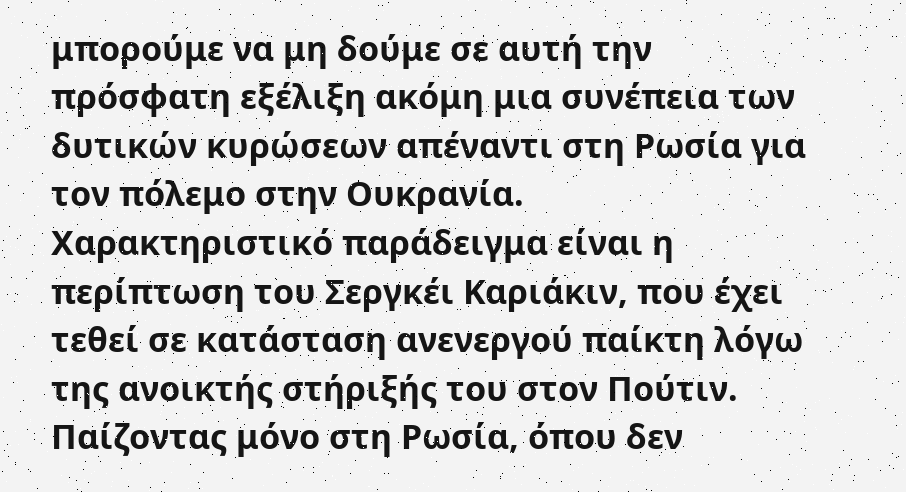μπορούμε να μη δούμε σε αυτή την πρόσφατη εξέλιξη ακόμη μια συνέπεια των δυτικών κυρώσεων απέναντι στη Ρωσία για τον πόλεμο στην Ουκρανία. Χαρακτηριστικό παράδειγμα είναι η περίπτωση του Σεργκέι Καριάκιν, που έχει τεθεί σε κατάσταση ανενεργού παίκτη λόγω της ανοικτής στήριξής του στον Πούτιν. Παίζοντας μόνο στη Ρωσία, όπου δεν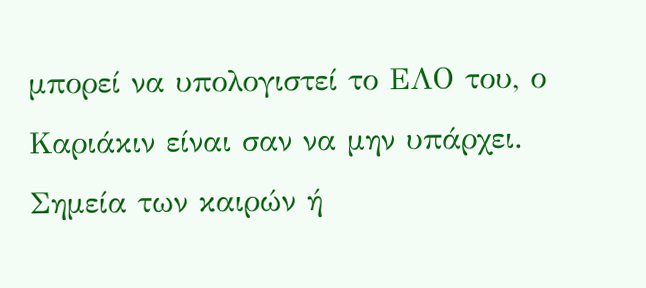μπορεί να υπολογιστεί το ΕΛΟ του, ο Καριάκιν είναι σαν να μην υπάρχει.
Σημεία των καιρών ή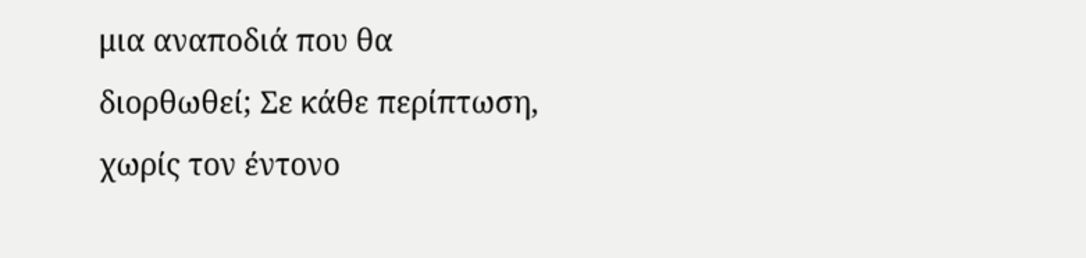μια αναποδιά που θα διορθωθεί; Σε κάθε περίπτωση, χωρίς τον έντονο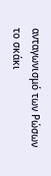ανταγωνισμό των Ρώσων το σκάκι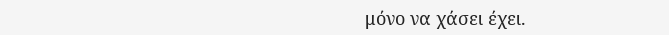μόνο να χάσει έχει.